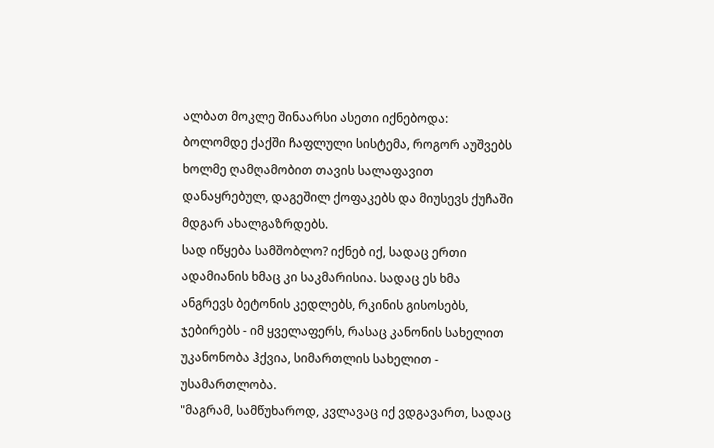ალბათ მოკლე შინაარსი ასეთი იქნებოდა: ბოლომდე ქაქში ჩაფლული სისტემა, როგორ აუშვებს ხოლმე ღამღამობით თავის სალაფავით დანაყრებულ, დაგეშილ ქოფაკებს და მიუსევს ქუჩაში მდგარ ახალგაზრდებს.
სად იწყება სამშობლო? იქნებ იქ, სადაც ერთი ადამიანის ხმაც კი საკმარისია. სადაც ეს ხმა ანგრევს ბეტონის კედლებს, რკინის გისოსებს, ჯებირებს - იმ ყველაფერს, რასაც კანონის სახელით უკანონობა ჰქვია, სიმართლის სახელით - უსამართლობა.
"მაგრამ, სამწუხაროდ, კვლავაც იქ ვდგავართ, სადაც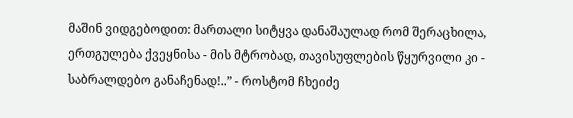მაშინ ვიდგებოდით: მართალი სიტყვა დანაშაულად რომ შერაცხილა, ერთგულება ქვეყნისა - მის მტრობად, თავისუფლების წყურვილი კი - საბრალდებო განაჩენად!..” - როსტომ ჩხეიძე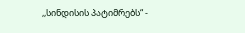,,სინდისის პატიმრებს“ -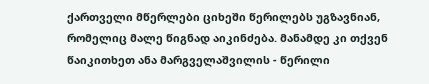ქართველი მწერლები ციხეში წერილებს უგზავნიან, რომელიც მალე წიგნად აიკინძება. მანამდე კი თქვენ წაიკითხეთ ანა მარგველაშვილის - წერილი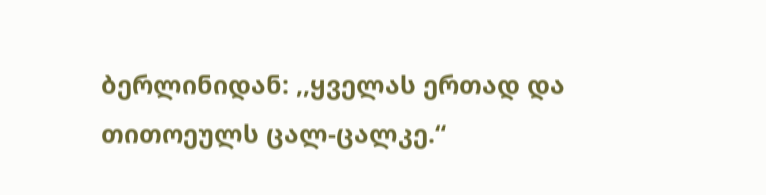ბერლინიდან: ,,ყველას ერთად და თითოეულს ცალ-ცალკე.“